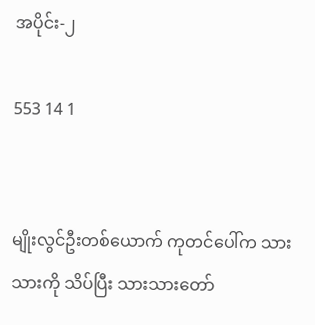အပိုင်း-၂

553 14 1


မျိုးလွင်ဦးတစ်ယောက် ကုတင်ပေါ်က သားသားကို သိပ်ပြီး သားသားတော်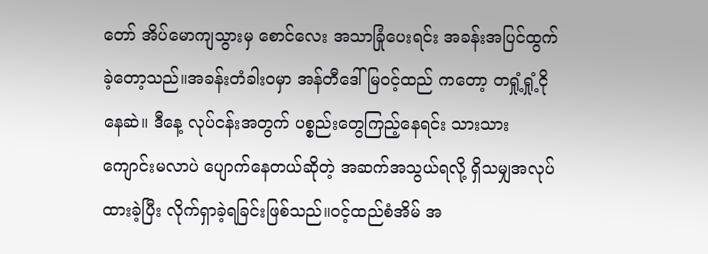တော် အိပ်မောကျသွားမှ စောင်လေး အသာခြုံပေးရင်း အခန်းအပြင်ထွက်ခဲ့တော့သည်။အခန်းတံခါးဝမှာ အန်တီဒေါ်မြဝင့်ထည် ကတော့ တရှုံ့ရှုံ့ငိုနေဆဲ။ ဒီနေ့ လုပ်ငန်းအတွက် ပစ္စည်းတွေကြည့်နေရင်း သားသားကျောင်းမလာပဲ ပျောက်နေတယ်ဆိုတဲ့ အဆက်အသွယ်ရလို့ ရှိသမျှအလုပ်ထားခဲ့ပြီး လိုက်ရှာခဲ့ရခြင်းဖြစ်သည်။ဝင့်ထည်စံအိမ် အ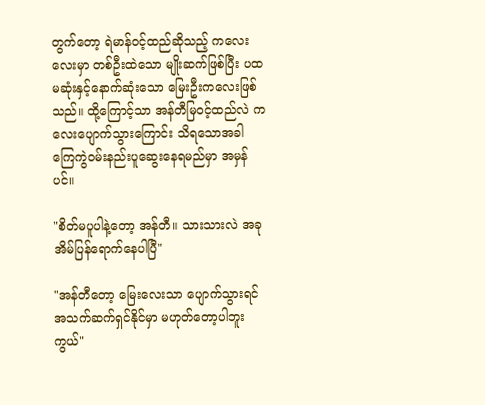တွက်တော့ ရဲမာန်ဝင့်ထည်ဆိုသည့် ကလေးလေးမှာ တစ်ဦးထဲသော မျိုးဆက်ဖြစ်ပြီး ပထမဆုံးနှင့်နောက်ဆုံးသော မြေးဦးကလေးဖြစ်သည်။ ထို့ကြောင့်သာ အန်တီမြဝင့်ထည်လဲ ကလေးပျောက်သွားကြောင်း သိရသောအခါ ကြေကွဲဝမ်းနည်းပူဆွေးနေရမည်မှာ အမှန်ပင်။

"စိတ်မပူပါနဲ့တော့ အန်တီ။ သားသားလဲ အခုအိမ်ပြန်ရောက်နေပါပြီ"

"အန်တီတော့ မြေးလေးသာ ပျောက်သွားရင် အသက်ဆက်ရှင်နိုင်မှာ မဟုတ်တော့ပါဘူးကွယ်"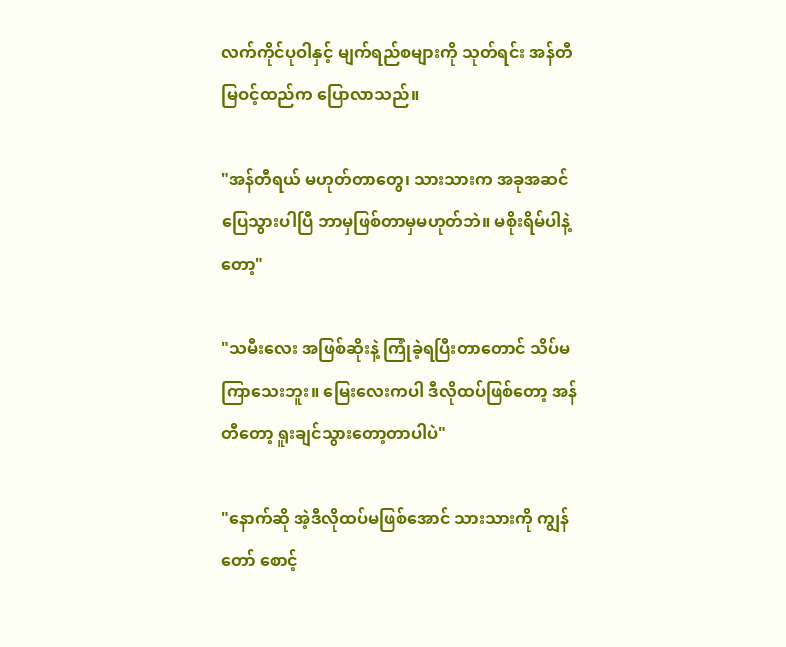လက်ကိုင်ပုဝါနှင့် မျက်ရည်စများကို သုတ်ရင်း အန်တီမြဝင့်ထည်က ပြောလာသည်။

"အန်တီရယ် မဟုတ်တာတွေ၊ သားသားက အခုအဆင်ပြေသွားပါပြီ ဘာမှဖြစ်တာမှမဟုတ်ဘဲ။ မစိုးရိမ်ပါနဲ့တော့"

"သမီးလေး အဖြစ်ဆိုးနဲ့ ကြုံခဲ့ရပြီးတာတောင် သိပ်မကြာသေးဘူး။ မြေးလေးကပါ ဒီလိုထပ်ဖြစ်တော့ အန်တီတော့ ရူးချင်သွားတော့တာပါပဲ"

"နောက်ဆို အဲ့ဒီလိုထပ်မဖြစ်အောင် သားသားကို ကျွန်တော် စောင့်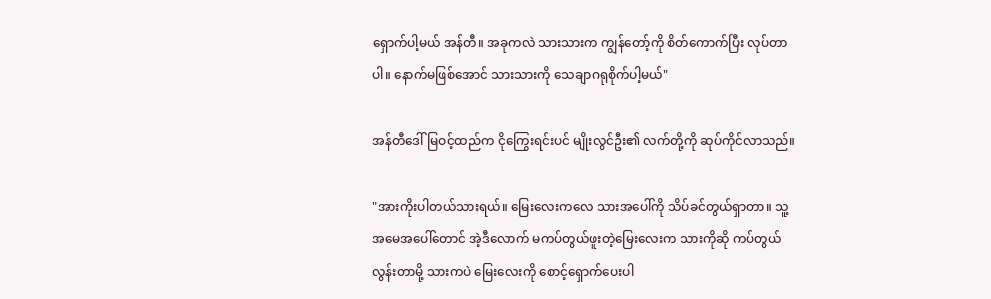ရှောက်ပါ့မယ် အန်တီ။ အခုကလဲ သားသားက ကျွန်တော့်ကို စိတ်ကောက်ပြီး လုပ်တာပါ။ နောက်မဖြစ်အောင် သားသားကို သေချာဂရုစိုက်ပါ့မယ်"

အန်တီဒေါ်မြဝင့်ထည်က ငိုကြွေးရင်းပင် မျိုးလွင်ဦး၏ လက်တို့ကို ဆုပ်ကိုင်လာသည်။

"အားကိုးပါတယ်သားရယ်။ မြေးလေးကလေ သားအပေါ်ကို သိပ်ခင်တွယ်ရှာတာ။ သူ့အမေအပေါ်တောင် အဲ့ဒီလောက် မကပ်တွယ်ဖူးတဲ့မြေးလေးက သားကိုဆို ကပ်တွယ်လွန်းတာမို့ သားကပဲ မြေးလေးကို စောင့်ရှောက်ပေးပါ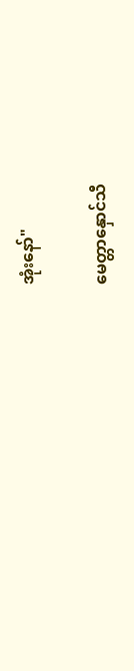အုံးနော်"

မေတ္တာနှောင်သီ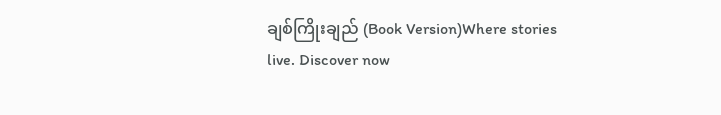ချစ်ကြိုးချည် (Book Version)Where stories live. Discover now